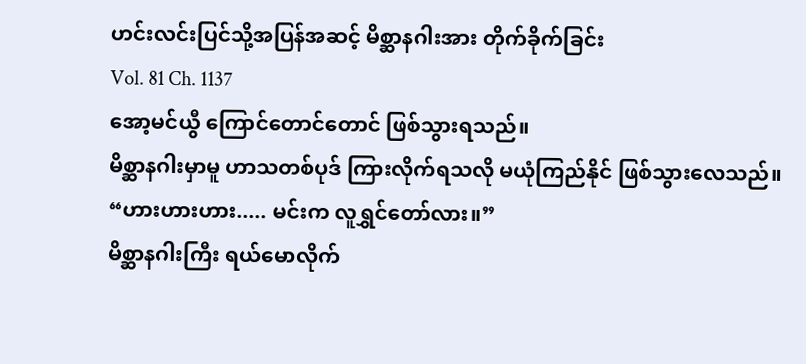ဟင်းလင်းပြင်သို့အပြန်အဆင့် မိစ္ဆာနဂါးအား တိုက်ခိုက်ခြင်း
Vol. 81 Ch. 1137
အော့မင်ယွီ ကြောင်တောင်တောင် ဖြစ်သွားရသည်။
မိစ္ဆာနဂါးမှာမူ ဟာသတစ်ပုဒ် ကြားလိုက်ရသလို မယုံကြည်နိုင် ဖြစ်သွားလေသည်။
“ဟားဟားဟား..... မင်းက လူရွှင်တော်လား။”
မိစ္ဆာနဂါးကြီး ရယ်မောလိုက်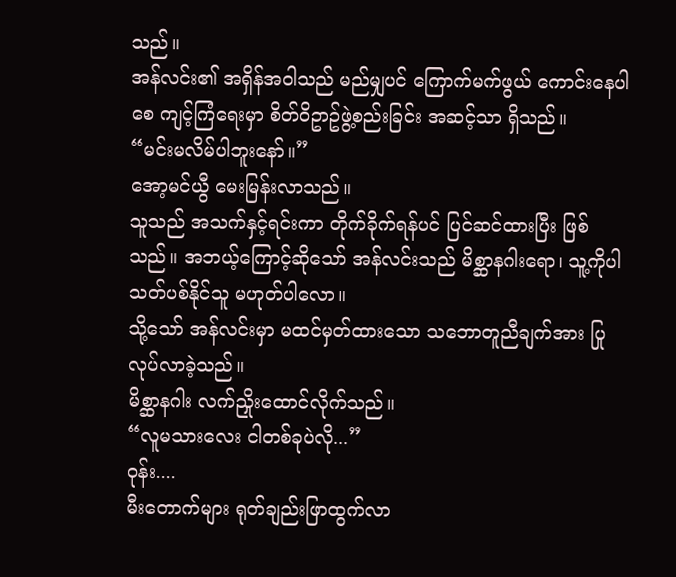သည်။
အန်လင်း၏ အရှိန်အဝါသည် မည်မျှပင် ကြောက်မက်ဖွယ် ကောင်းနေပါစေ ကျင့်ကြံရေးမှာ စိတ်ဝိဥာဥ်ဖွဲ့စည်းခြင်း အဆင့်သာ ရှိသည်။
“မင်းမလိမ်ပါဘူးနော်။”
အော့မင်ယွီ မေးမြန်းလာသည်။
သူသည် အသက်နှင့်ရင်းကာ တိုက်ခိုက်ရန်ပင် ပြင်ဆင်ထားပြီး ဖြစ်သည်။ အဘယ့်ကြောင့်ဆိုသော် အန်လင်းသည် မိစ္ဆာနဂါးရော၊ သူ့ကိုပါ သတ်ပစ်နိုင်သူ မဟုတ်ပါလော။
သို့သော် အန်လင်းမှာ မထင်မှတ်ထားသော သဘောတူညီချက်အား ပြုလုပ်လာခဲ့သည်။
မိစ္ဆာနဂါး လက်ညှိုးထောင်လိုက်သည်။
“လူမသားလေး ငါတစ်ခုပဲလို...”
ဝုန်း....
မီးတောက်များ ရုတ်ချည်းဖြာထွက်လာ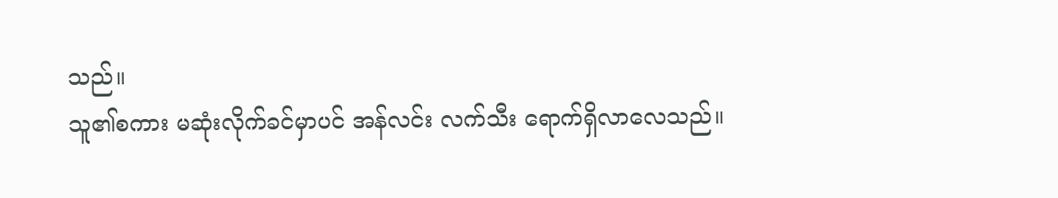သည်။
သူ၏စကား မဆုံးလိုက်ခင်မှာပင် အန်လင်း လက်သီး ရောက်ရှိလာလေသည်။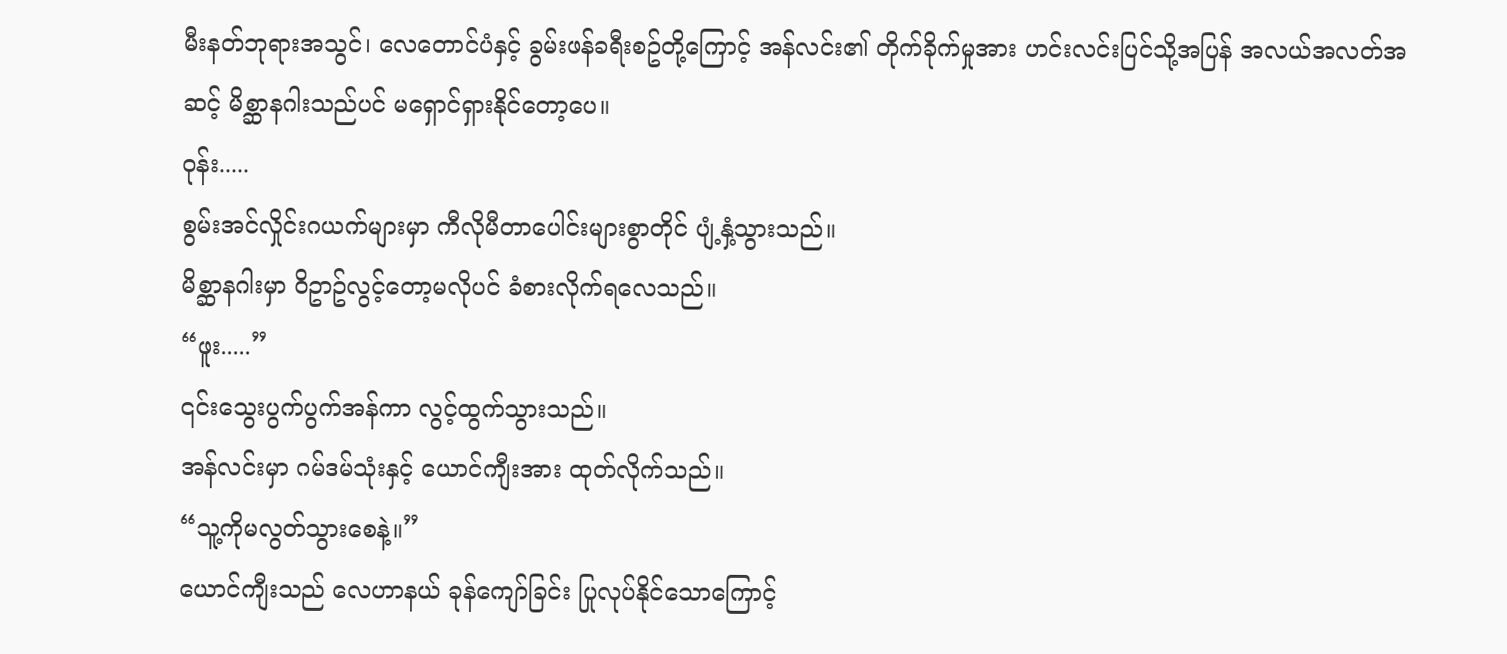မီးနတ်ဘုရားအသွင်၊ လေတောင်ပံနှင့် ခွမ်းဖန်ခရီးစဥ်တို့ကြောင့် အန်လင်း၏ တိုက်ခိုက်မှုအား ဟင်းလင်းပြင်သို့အပြန် အလယ်အလတ်အဆင့် မိစ္ဆာနဂါးသည်ပင် မရှောင်ရှားနိုင်တော့ပေ။
ဝုန်း.....
စွမ်းအင်လှိုင်းဂယက်များမှာ ကီလိုမီတာပေါင်းများစွာတိုင် ပျံ့နှံ့သွားသည်။
မိစ္ဆာနဂါးမှာ ဝိဥာဥ်လွင့်တော့မလိုပင် ခံစားလိုက်ရလေသည်။
“ဖူး.....”
၎င်းသွေးပွက်ပွက်အန်ကာ လွင့်ထွက်သွားသည်။
အန်လင်းမှာ ဂမ်ဒမ်သုံးနှင့် ယောင်ကျီးအား ထုတ်လိုက်သည်။
“သူ့ကိုမလွတ်သွားစေနဲ့။”
ယောင်ကျီးသည် လေဟာနယ် ခုန်ကျော်ခြင်း ပြုလုပ်နိုင်သောကြောင့်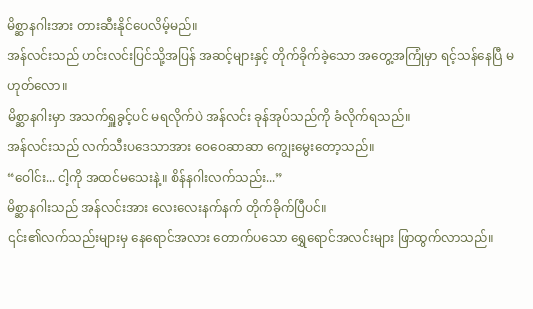မိစ္ဆာနဂါးအား တားဆီးနိုင်ပေလိမ့်မည်။
အန်လင်းသည် ဟင်းလင်းပြင်သို့အပြန် အဆင့်များနှင့် တိုက်ခိုက်ခဲ့သော အတွေ့အကြုံမှာ ရင့်သန်နေပြီ မဟုတ်လော။
မိစ္ဆာနဂါးမှာ အသက်ရှူခွင့်ပင် မရလိုက်ပဲ အန်လင်း ခုန်အုပ်သည်ကို ခံလိုက်ရသည်။
အန်လင်းသည် လက်သီးပဒေသာအား ဝေဝေဆာဆာ ကျွေးမွေးတော့သည်။
“ဝေါင်း... ငါ့ကို အထင်မသေးနဲ့။ စိန်နဂါးလက်သည်း...”
မိစ္ဆာနဂါးသည် အန်လင်းအား လေးလေးနက်နက် တိုက်ခိုက်ပြီပင်။
၎င်း၏လက်သည်းများမှ နေရောင်အလား တောက်ပသော ရွှေရောင်အလင်းများ ဖြာထွက်လာသည်။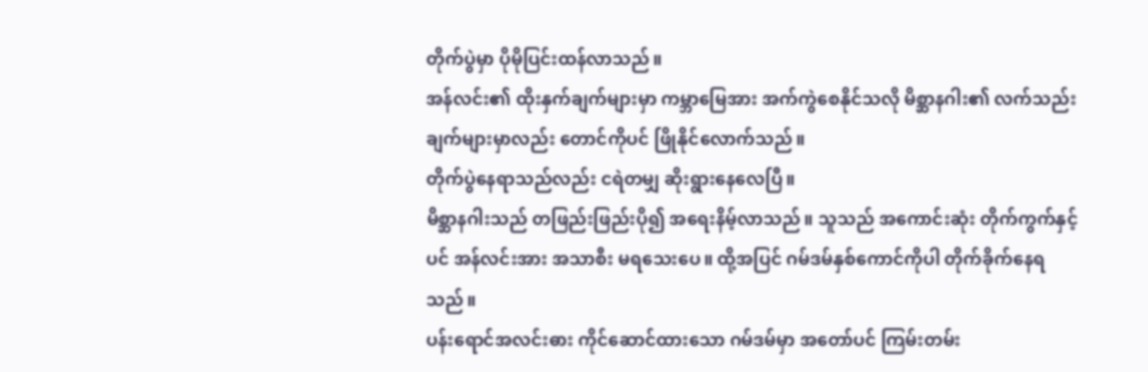တိုက်ပွဲမှာ ပိုမိုပြင်းထန်လာသည်။
အန်လင်း၏ ထိုးနှက်ချက်များမှာ ကမ္ဘာမြေအား အက်ကွဲစေနိုင်သလို မိစ္ဆာနဂါး၏ လက်သည်းချက်များမှာလည်း တောင်ကိုပင် ဖြိုနိုင်လောက်သည်။
တိုက်ပွဲနေရာသည်လည်း ငရဲတမျှ ဆိုးရွားနေလေပြီ။
မိစ္ဆာနဂါးသည် တဖြည်းဖြည်းပို၍ အရေးနိမ့်လာသည်။ သူသည် အကောင်းဆုံး တိုက်ကွက်နှင့်ပင် အန်လင်းအား အသာစီး မရသေးပေ။ ထို့အပြင် ဂမ်ဒမ်နှစ်ကောင်ကိုပါ တိုက်ခိုက်နေရသည်။
ပန်းရောင်အလင်းဓား ကိုင်ဆောင်ထားသော ဂမ်ဒမ်မှာ အတော်ပင် ကြမ်းတမ်း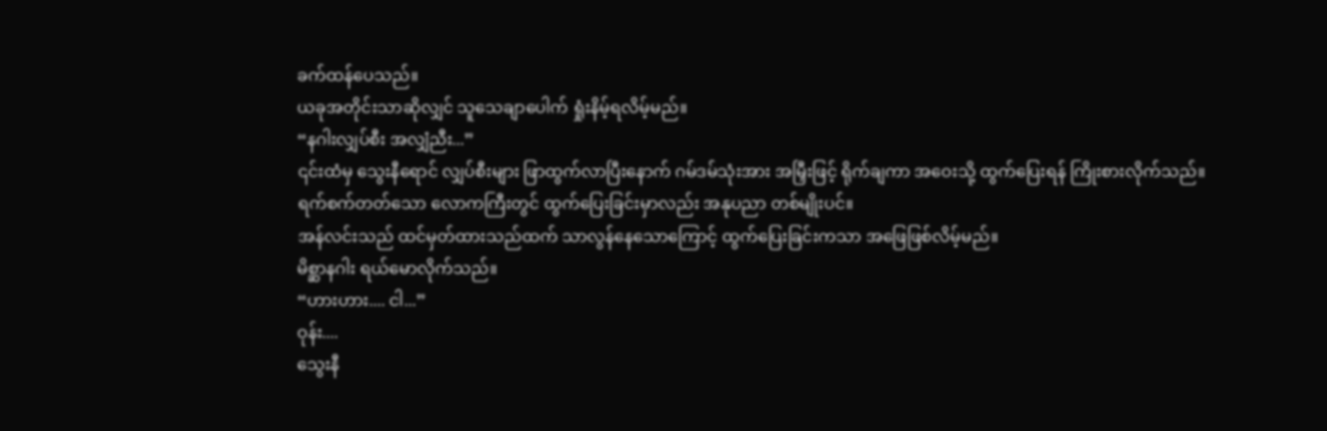ခက်ထန်ပေသည်။
ယခုအတိုင်းသာဆိုလျှင် သူသေချာပေါက် ရှုံးနိမ့်ရလိမ့်မည်။
“နဂါးလျှပ်စီး အလျှံညီး...”
၎င်းထံမှ သွေးနီရောင် လျှပ်စီးများ ဖြာထွက်လာပြီးနောက် ဂမ်ဒမ်သုံးအား အမြှီးဖြင့် ရိုက်ချကာ အဝေးသို့ ထွက်ပြေးရန် ကြိုးစားလိုက်သည်။
ရက်စက်တတ်သော လောကကြီးတွင် ထွက်ပြေးခြင်းမှာလည်း အနုပညာ တစ်မျိုးပင်။
အန်လင်းသည် ထင်မှတ်ထားသည်ထက် သာလွန်နေသောကြောင့် ထွက်ပြေးခြင်းကသာ အဖြေဖြစ်လိမ့်မည်။
မိစ္ဆာနဂါး ရယ်မောလိုက်သည်။
“ဟားဟား.... ငါ...”
ဝုန်း....
သွေးနီ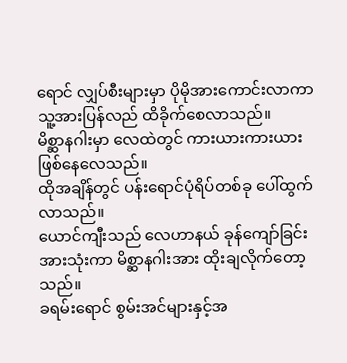ရောင် လျှပ်စီးများမှာ ပိုမိုအားကောင်းလာကာ သူ့အားပြန်လည် ထိခိုက်စေလာသည်။
မိစ္ဆာနဂါးမှာ လေထဲတွင် ကားယားကားယား ဖြစ်နေလေသည်။
ထိုအချိန်တွင် ပန်းရောင်ပုံရိပ်တစ်ခု ပေါ်ထွက်လာသည်။
ယောင်ကျီးသည် လေဟာနယ် ခုန်ကျော်ခြင်းအားသုံးကာ မိစ္ဆာနဂါးအား ထိုးချလိုက်တော့သည်။
ခရမ်းရောင် စွမ်းအင်များနှင့်အ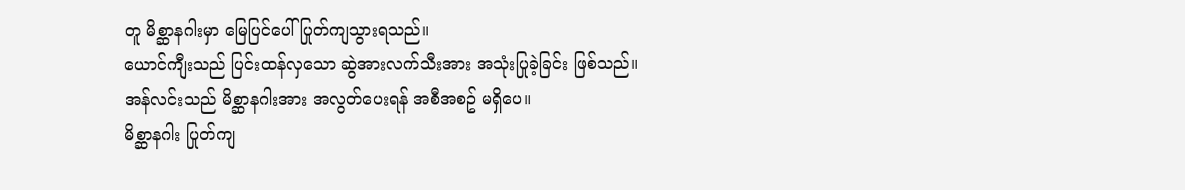တူ မိစ္ဆာနဂါးမှာ မြေပြင်ပေါ် ပြုတ်ကျသွားရသည်။
ယောင်ကျီးသည် ပြင်းထန်လှသော ဆွဲအားလက်သီးအား အသုံးပြုခဲ့ခြင်း ဖြစ်သည်။
အန်လင်းသည် မိစ္ဆာနဂါးအား အလွတ်ပေးရန် အစီအစဥ် မရှိပေ။
မိစ္ဆာနဂါး ပြုတ်ကျ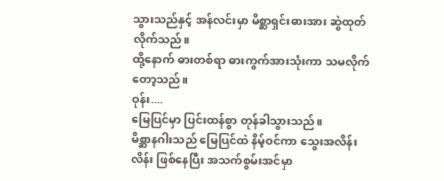သွားသည်နှင့် အန်လင်းမှာ မိစ္ဆာရှင်းဓားအား ဆွဲထုတ်လိုက်သည်။
ထို့နောက် ဓားတစ်ရာ ဓားကွက်အားသုံးကာ သမလိုက်တော့သည်။
ဝုန်း....
မြေပြင်မှာ ပြင်းထန်စွာ တုန်ခါသွားသည်။
မိစ္ဆာနဂါးသည် မြေပြင်ထဲ နိမ့်ဝင်ကာ သွေးအလိန်းလိန်း ဖြစ်နေပြီး အသက်စွမ်းအင်မှာ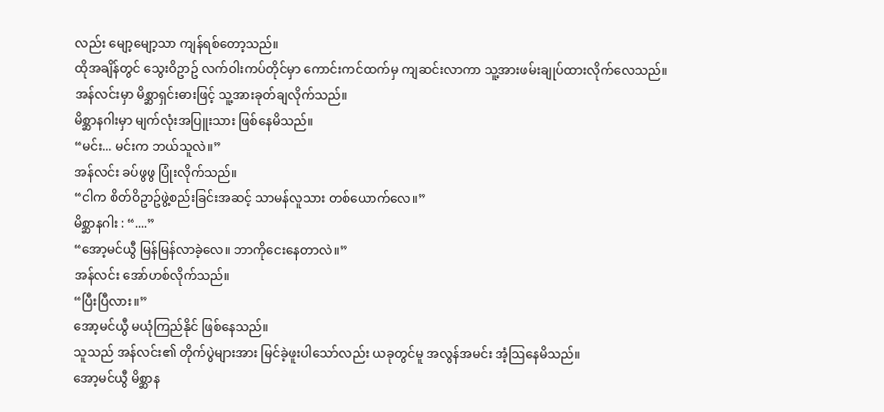လည်း မျော့မျော့သာ ကျန်ရစ်တော့သည်။
ထိုအချိန်တွင် သွေးဝိဥာဥ် လက်ဝါးကပ်တိုင်မှာ ကောင်းကင်ထက်မှ ကျဆင်းလာကာ သူ့အားဖမ်းချုပ်ထားလိုက်လေသည်။
အန်လင်းမှာ မိစ္ဆာရှင်းဓားဖြင့် သူ့အားခုတ်ချလိုက်သည်။
မိစ္ဆာနဂါးမှာ မျက်လုံးအပြူးသား ဖြစ်နေမိသည်။
“မင်း... မင်းက ဘယ်သူလဲ။”
အန်လင်း ခပ်ဖွဖွ ပြုံးလိုက်သည်။
“ငါက စိတ်ဝိဥာဥ်ဖွဲ့စည်းခြင်းအဆင့် သာမန်လူသား တစ်ယောက်လေ။”
မိစ္ဆာနဂါး : “....”
“အော့မင်ယွီ မြန်မြန်လာခဲ့လေ။ ဘာကိုငေးနေတာလဲ။”
အန်လင်း အော်ဟစ်လိုက်သည်။
“ပြီးပြီလား။”
အော့မင်ယွီ မယုံကြည်နိုင် ဖြစ်နေသည်။
သူသည် အန်လင်း၏ တိုက်ပွဲများအား မြင်ခဲ့ဖူးပါသော်လည်း ယခုတွင်မူ အလွန်အမင်း အံ့သြနေမိသည်။
အော့မင်ယွီ မိစ္ဆာန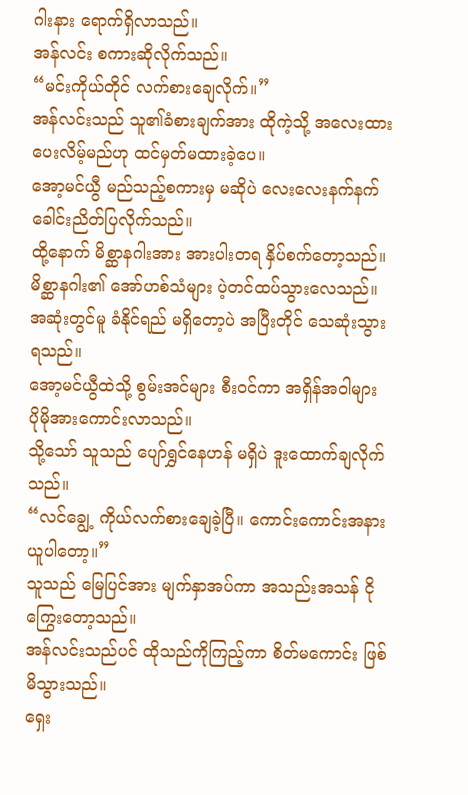ဂါးနား ရောက်ရှိလာသည်။
အန်လင်း စကားဆိုလိုက်သည်။
“မင်းကိုယ်တိုင် လက်စားချေလိုက်။”
အန်လင်းသည် သူ၏ခံစားချက်အား ထိုကဲ့သို့ အလေးထားပေးလိမ့်မည်ဟု ထင်မှတ်မထားခဲ့ပေ။
အော့မင်ယွီ မည်သည့်စကားမှ မဆိုပဲ လေးလေးနက်နက် ခေါင်းညိတ်ပြလိုက်သည်။
ထို့နောက် မိစ္ဆာနဂါးအား အားပါးတရ နှိပ်စက်တော့သည်။
မိစ္ဆာနဂါး၏ အော်ဟစ်သံများ ပဲ့တင်ထပ်သွားလေသည်။
အဆုံးတွင်မူ ခံနိုင်ရည် မရှိတော့ပဲ အပြီးတိုင် သေဆုံးသွားရသည်။
အော့မင်ယွီထဲသို့ စွမ်းအင်များ စီးဝင်ကာ အရှိန်အဝါများ ပိုမိုအားကောင်းလာသည်။
သို့သော် သူသည် ပျော်ရွှင်နေဟန် မရှိပဲ ဒူးထောက်ချလိုက်သည်။
“လင်ချွေ့ ကိုယ်လက်စားချေခဲ့ပြီ။ ကောင်းကောင်းအနားယူပါတော့။”
သူသည် မြေပြင်အား မျက်နှာအပ်ကာ အသည်းအသန် ငိုကြွေးတော့သည်။
အန်လင်းသည်ပင် ထိုသည်ကိုကြည့်ကာ စိတ်မကောင်း ဖြစ်မိသွားသည်။
ရှေး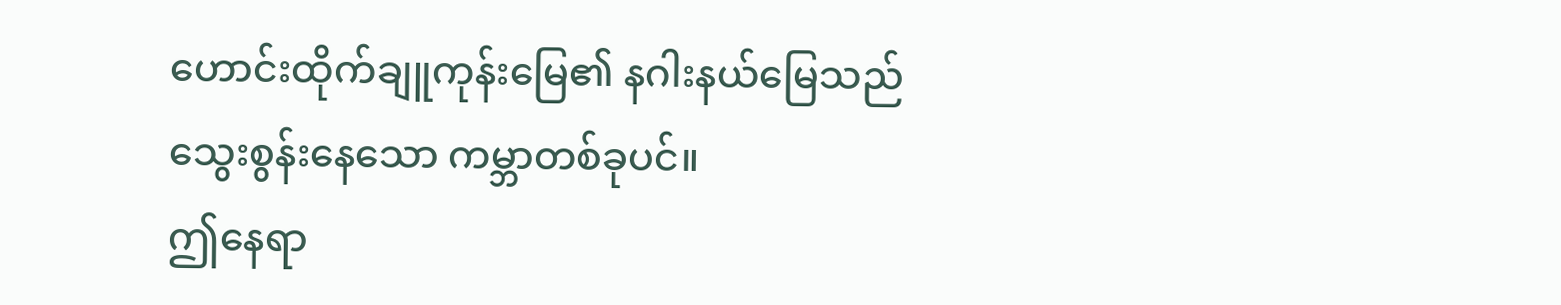ဟောင်းထိုက်ချူကုန်းမြေ၏ နဂါးနယ်မြေသည် သွေးစွန်းနေသော ကမ္ဘာတစ်ခုပင်။
ဤနေရာ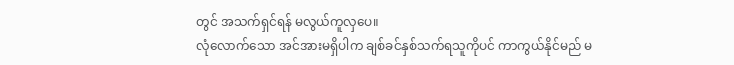တွင် အသက်ရှင်ရန် မလွယ်ကူလှပေ။
လုံလောက်သော အင်အားမရှိပါက ချစ်ခင်နှစ်သက်ရသူကိုပင် ကာကွယ်နိုင်မည် မ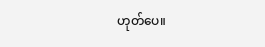ဟုတ်ပေ။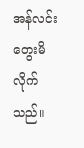အန်လင်း တွေးမိလိုက်သည်။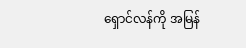ရှောင်လန်ကို အမြန်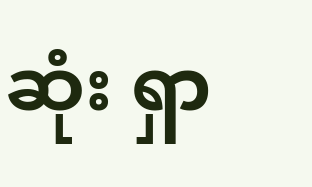ဆုံး ရှာ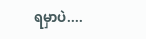ရမှာပဲ....